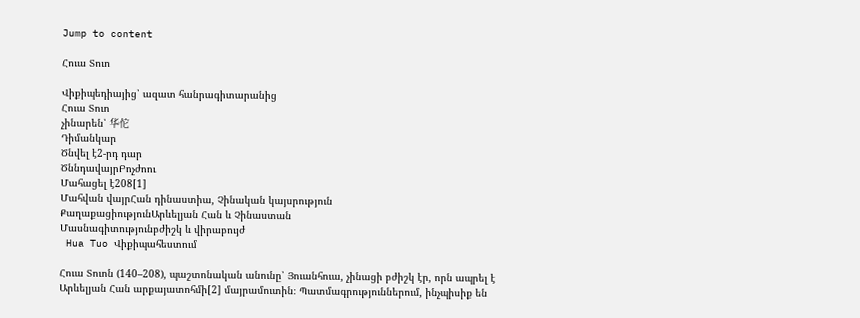Jump to content

Հուա Տուո

Վիքիպեդիայից՝ ազատ հանրագիտարանից
Հուա Տուո
չինարեն՝ 华佗
Դիմանկար
Ծնվել է2-րդ դար
ԾննդավայրԲոչժոու
Մահացել է208[1]
Մահվան վայրՀան դինաստիա, Չինական կայսրություն
ՔաղաքացիությունԱրևելյան Հան և Չինաստան
Մասնագիտությունբժիշկ և վիրաբույժ
 Hua Tuo Վիքիպահեստում

Հուա Տուոն (140–208), պաշտոնական անունը՝ Յուանհուա, չինացի բժիշկ էր, որն ապրել է Արևելյան Հան արքայատոհմի[2] մայրամուտին։ Պատմագրություններում, ինչպիսիք են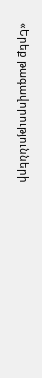«Երեք թագավորությունների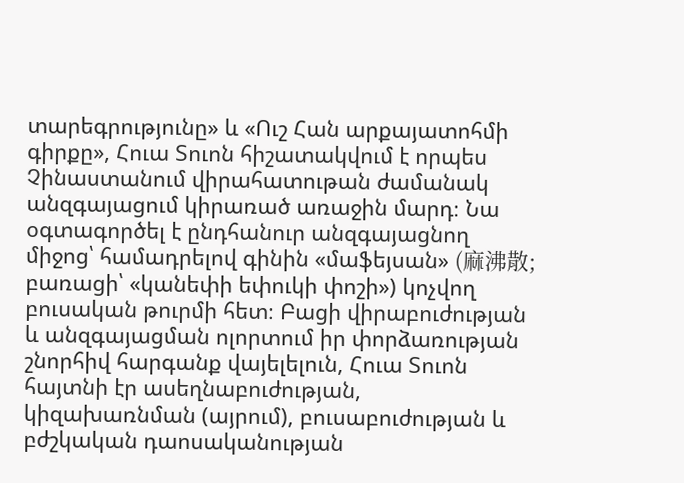տարեգրությունը» և «Ուշ Հան արքայատոհմի գիրքը», Հուա Տուոն հիշատակվում է որպես Չինաստանում վիրահատութան ժամանակ անզգայացում կիրառած առաջին մարդ։ Նա օգտագործել է ընդհանուր անզգայացնող միջոց՝ համադրելով գինին «մաֆեյսան» (麻沸散; բառացի՝ «կանեփի եփուկի փոշի») կոչվող բուսական թուրմի հետ։ Բացի վիրաբուժության և անզգայացման ոլորտում իր փորձառության շնորհիվ հարգանք վայելելուն, Հուա Տուոն հայտնի էր ասեղնաբուժության, կիզախառնման (այրում), բուսաբուժության և բժշկական դաոսականության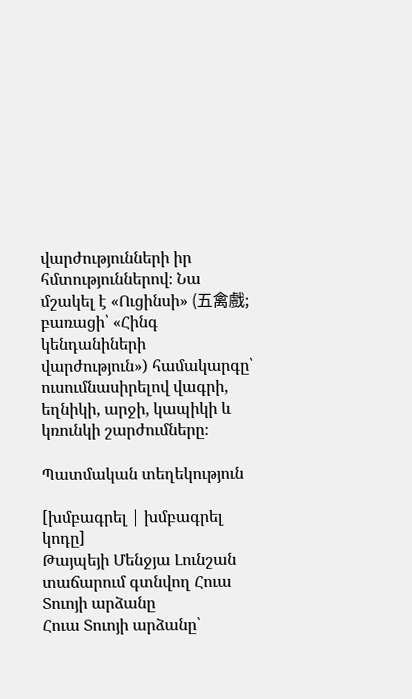վարժությունների իր հմտություններով։ Նա մշակել է «Ուցինսի» (五禽戲; բառացի՝ «Հինգ կենդանիների վարժություն») համակարգը՝ ուսումնասիրելով վագրի, եղնիկի, արջի, կապիկի և կռունկի շարժումները։

Պատմական տեղեկություն

[խմբագրել | խմբագրել կոդը]
Թայպեյի Մենջյա Լունշան տաճարում գտնվող Հուա Տուոյի արձանը
Հուա Տուոյի արձանը՝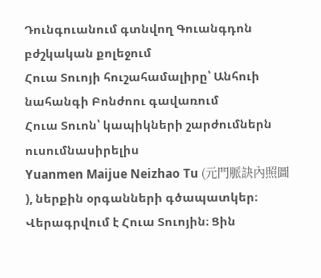Դունգուանում գտնվող Գուանգդոն բժշկական քոլեջում
Հուա Տուոյի հուշահամալիրը՝ Անհուի նահանգի Բոնժոու գավառում
Հուա Տուոն՝ կապիկների շարժումներն ուսումնասիրելիս
Yuanmen Maijue Neizhao Tu (元門脈訣內照圖 ), ներքին օրգանների գծապատկեր։ Վերագրվում է Հուա Տուոյին։ Ցին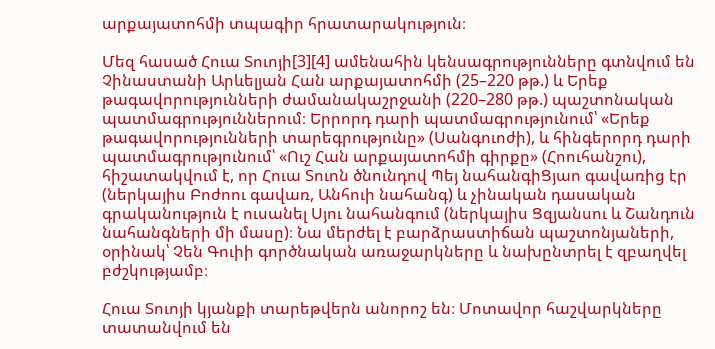արքայատոհմի տպագիր հրատարակություն։

Մեզ հասած Հուա Տուոյի[3][4] ամենահին կենսագրությունները գտնվում են Չինաստանի Արևելյան Հան արքայատոհմի (25–220 թթ.) և Երեք թագավորությունների ժամանակաշրջանի (220–280 թթ.) պաշտոնական պատմագրություններում։ Երրորդ դարի պատմագրությունում՝ «Երեք թագավորությունների տարեգրությունը» (Սանգուոժի), և հինգերորդ դարի պատմագրությունում՝ «Ուշ Հան արքայատոհմի գիրքը» (Հոուհանշու), հիշատակվում է, որ Հուա Տուոն ծնունդով Պեյ նահանգիՑյաո գավառից էր (ներկայիս Բոժոու գավառ, Անհուի նահանգ) և չինական դասական գրականություն է ուսանել Սյու նահանգում (ներկայիս Ցզյանսու և Շանդուն նահանգների մի մասը)։ Նա մերժել է բարձրաստիճան պաշտոնյաների, օրինակ՝ Չեն Գուիի գործնական առաջարկները և նախընտրել է զբաղվել բժշկությամբ։

Հուա Տուոյի կյանքի տարեթվերն անորոշ են։ Մոտավոր հաշվարկները տատանվում են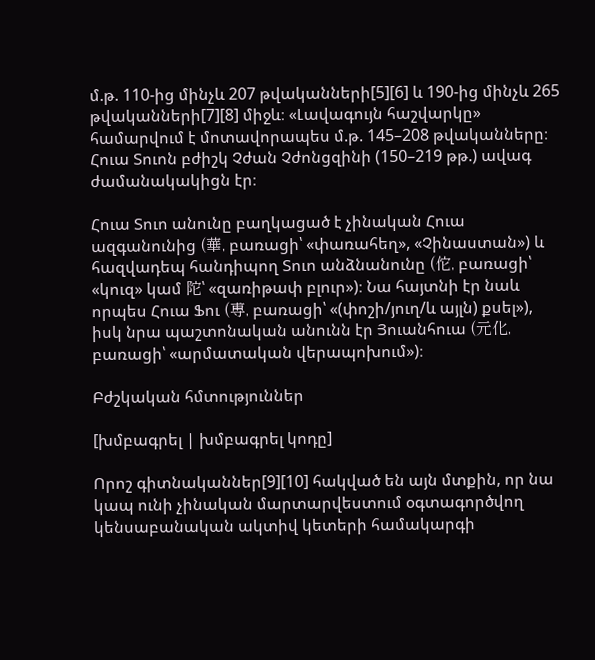մ.թ. 110-ից մինչև 207 թվականների[5][6] և 190-ից մինչև 265 թվականների[7][8] միջև։ «Լավագույն հաշվարկը» համարվում է մոտավորապես մ.թ. 145–208 թվականները։ Հուա Տուոն բժիշկ Չժան Չժոնցզինի (150–219 թթ.) ավագ ժամանակակիցն էր։

Հուա Տուո անունը բաղկացած է չինական Հուա ազգանունից (華, բառացի՝ «փառահեղ», «Չինաստան») և հազվադեպ հանդիպող Տուո անձնանունը (佗, բառացի՝ «կուզ» կամ 陀՝ «զառիթափ բլուր»)։ Նա հայտնի էր նաև որպես Հուա Ֆու (尃, բառացի՝ «(փոշի/յուղ/և այլն) քսել»), իսկ նրա պաշտոնական անունն էր Յուանհուա (元化, բառացի՝ «արմատական վերապոխում»)։

Բժշկական հմտություններ

[խմբագրել | խմբագրել կոդը]

Որոշ գիտնականներ[9][10] հակված են այն մտքին, որ նա կապ ունի չինական մարտարվեստում օգտագործվող կենսաբանական ակտիվ կետերի համակարգի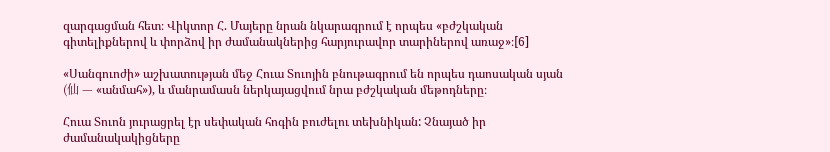զարգացման հետ։ Վիկտոր Հ. Մայերը նրան նկարագրում է որպես «բժշկական գիտելիքներով և փորձով իր ժամանակներից հարյուրավոր տարիներով առաջ»։[6]

«Սանգուոժի» աշխատության մեջ Հուա Տուոյին բնութագրում են որպես դաոսական սյան (仙 — «անմահ»), և մանրամասն ներկայացվում նրա բժշկական մեթոդները։

Հուա Տուոն յուրացրել էր սեփական հոգին բուժելու տեխնիկան: Չնայած իր ժամանակակիցները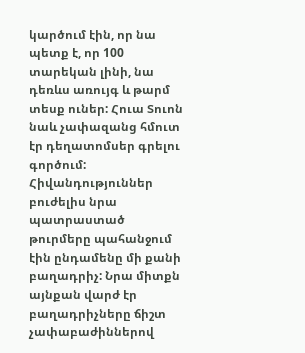կարծում էին, որ նա պետք է, որ 100 տարեկան լինի, նա դեռևս առույգ և թարմ տեսք ուներ: Հուա Տուոն նաև չափազանց հմուտ էր դեղատոմսեր գրելու գործում: Հիվանդություններ բուժելիս նրա պատրաստած թուրմերը պահանջում էին ընդամենը մի քանի բաղադրիչ: Նրա միտքն այնքան վարժ էր բաղադրիչները ճիշտ չափաբաժիններով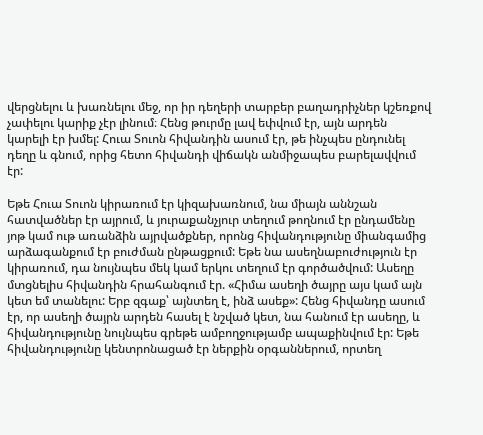վերցնելու և խառնելու մեջ, որ իր դեղերի տարբեր բաղադրիչներ կշեռքով չափելու կարիք չէր լինում։ Հենց թուրմը լավ եփվում էր, այն արդեն կարելի էր խմել: Հուա Տուոն հիվանդին ասում էր, թե ինչպես ընդունել դեղը և գնում, որից հետո հիվանդի վիճակն անմիջապես բարելավվում էր:

Եթե Հուա Տուոն կիրառում էր կիզախառնում, նա միայն աննշան հատվածներ էր այրում, և յուրաքանչյուր տեղում թողնում էր ընդամենը յոթ կամ ութ առանձին այրվածքներ, որոնց հիվանդությունը միանգամից արձագանքում էր բուժման ընթացքում: Եթե նա ասեղնաբուժություն էր կիրառում, դա նույնպես մեկ կամ երկու տեղում էր գործածվում: Ասեղը մտցնելիս հիվանդին հրահանգում էր. «Հիմա ասեղի ծայրը այս կամ այն կետ եմ տանելու: Երբ զգաք՝ այնտեղ է, ինձ ասեք»: Հենց հիվանդը ասում էր, որ ասեղի ծայրն արդեն հասել է նշված կետ, նա հանում էր ասեղը, և հիվանդությունը նույնպես գրեթե ամբողջությամբ ապաքինվում էր: Եթե հիվանդությունը կենտրոնացած էր ներքին օրգաններում, որտեղ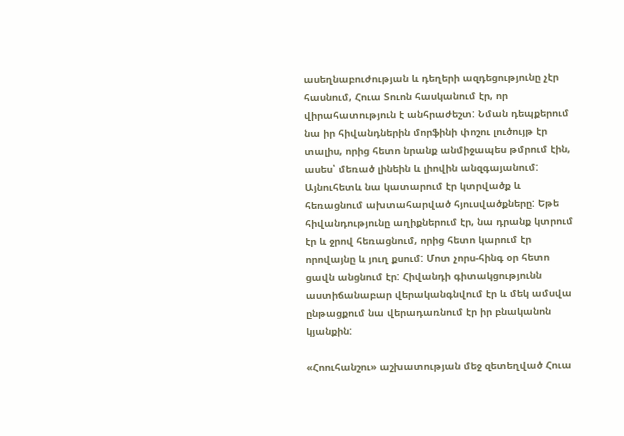ասեղնաբուժության և դեղերի ազդեցությունը չէր հասնում, Հուա Տուոն հասկանում էր, որ վիրահատություն է անհրաժեշտ: Նման դեպքերում նա իր հիվանդներին մորֆինի փոշու լուծույթ էր տալիս, որից հետո նրանք անմիջապես թմրում էին, ասես՝ մեռած լինեին և լիովին անզգայանում: Այնուհետև նա կատարում էր կտրվածք և հեռացնում ախտահարված հյուսվածքները: Եթե հիվանդությունը աղիքներում էր, նա դրանք կտրում էր և ջրով հեռացնում, որից հետո կարում էր որովայնը և յուղ քսում: Մոտ չորս-հինգ օր հետո ցավն անցնում էր: Հիվանդի գիտակցությունն աստիճանաբար վերականգնվում էր և մեկ ամսվա ընթացքում նա վերադառնում էր իր բնականոն կյանքին:

«Հոուհանշու» աշխատության մեջ զետեղված Հուա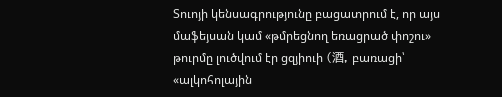Տուոյի կենսագրությունը բացատրում է, որ այս մաֆեյսան կամ «թմրեցնող եռացրած փոշու» թուրմը լուծվում էր ցզյիուի (酒, բառացի՝ «ալկոհոլային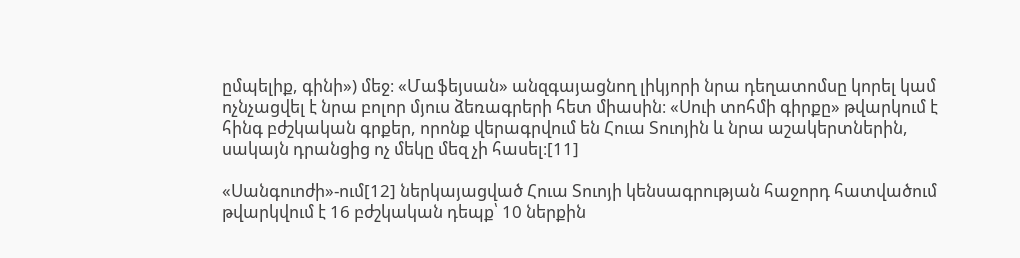ըմպելիք, գինի») մեջ։ «Մաֆեյսան» անզգայացնող լիկյորի նրա դեղատոմսը կորել կամ ոչնչացվել է նրա բոլոր մյուս ձեռագրերի հետ միասին։ «Սուի տոհմի գիրքը» թվարկում է հինգ բժշկական գրքեր, որոնք վերագրվում են Հուա Տուոյին և նրա աշակերտներին, սակայն դրանցից ոչ մեկը մեզ չի հասել։[11]

«Սանգուոժի»-ում[12] ներկայացված Հուա Տուոյի կենսագրության հաջորդ հատվածում թվարկվում է 16 բժշկական դեպք՝ 10 ներքին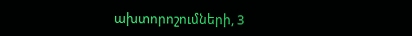ախտորոշումների, 3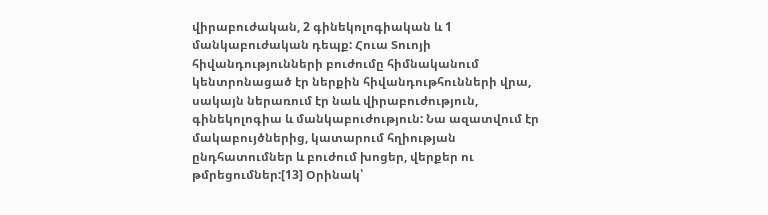վիրաբուժական, 2 գինեկոլոգիական և 1 մանկաբուժական դեպք: Հուա Տուոյի հիվանդությունների բուժումը հիմնականում կենտրոնացած էր ներքին հիվանդութհունների վրա, սակայն ներառում էր նաև վիրաբուժություն, գինեկոլոգիա և մանկաբուժություն: Նա ազատվում էր մակաբույծներից, կատարում հղիության ընդհատումներ և բուժում խոցեր, վերքեր ու թմրեցումներ:[13] Օրինակ՝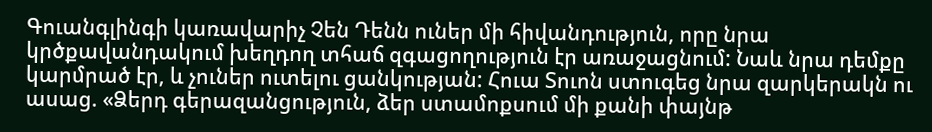Գուանգլինգի կառավարիչ Չեն Դենն ուներ մի հիվանդություն, որը նրա կրծքավանդակում խեղդող տհաճ զգացողություն էր առաջացնում: Նաև նրա դեմքը կարմրած էր, և չուներ ուտելու ցանկության: Հուա Տուոն ստուգեց նրա զարկերակն ու ասաց. «Ձերդ գերազանցություն, ձեր ստամոքսում մի քանի փայնթ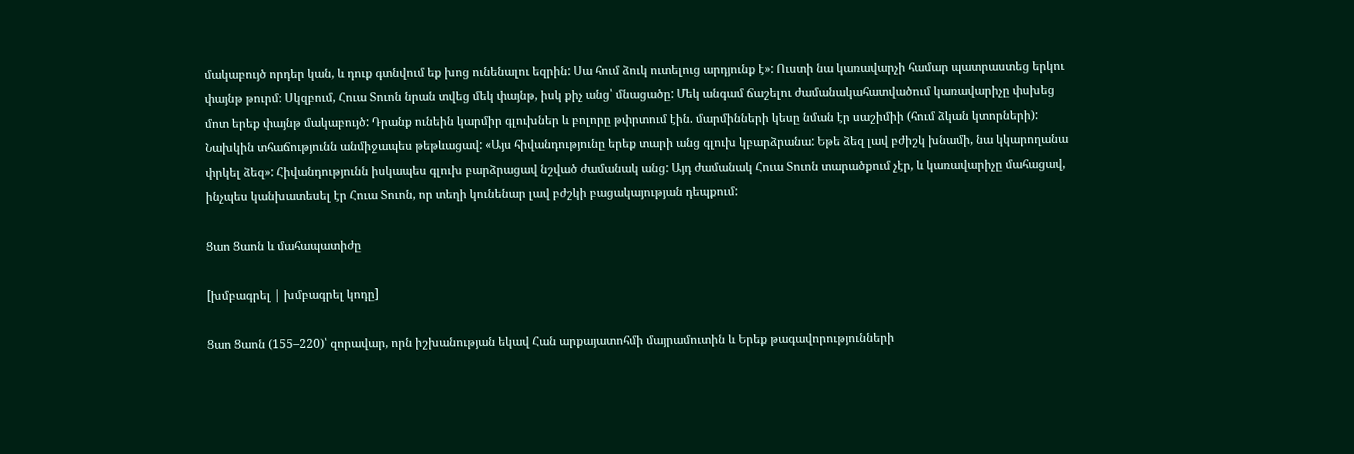մակաբույծ որդեր կան, և դուք գտնվում եք խոց ունենալու եզրին: Սա հում ձուկ ուտելուց արդյունք է»: Ուստի նա կառավարչի համար պատրաստեց երկու փայնթ թուրմ։ Սկզբում, Հուա Տուոն նրան տվեց մեկ փայնթ, իսկ քիչ անց՝ մնացածը: Մեկ անգամ ճաշելու ժամանակահատվածում կառավարիչը փսխեց մոտ երեք փայնթ մակաբույծ: Դրանք ունեին կարմիր գլուխներ և բոլորը թփրտում էին. մարմինների կեսը նման էր սաշիմիի (հում ձկան կտորների): Նախկին տհաճությունն անմիջապես թեթևացավ: «Այս հիվանդությունը երեք տարի անց գլուխ կբարձրանա: Եթե ձեզ լավ բժիշկ խնամի, նա կկարողանա փրկել ձեզ»: Հիվանդությունն իսկապես գլուխ բարձրացավ նշված ժամանակ անց: Այդ ժամանակ Հուա Տուոն տարածքում չէր, և կառավարիչը մահացավ, ինչպես կանխատեսել էր Հուա Տուոն, որ տեղի կունենար լավ բժշկի բացակայության դեպքում:

Ցաո Ցաոն և մահապատիժը

[խմբագրել | խմբագրել կոդը]

Ցաո Ցաոն (155–220)՝ զորավար, որն իշխանության եկավ Հան արքայատոհմի մայրամուտին և Երեք թագավորությունների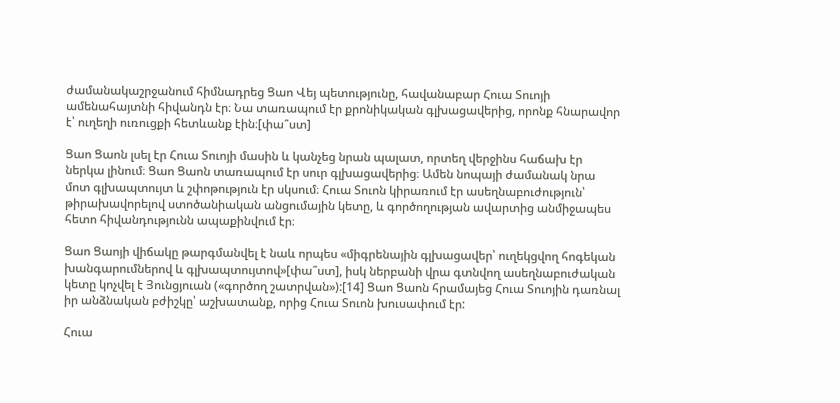ժամանակաշրջանում հիմնադրեց Ցաո Վեյ պետությունը, հավանաբար Հուա Տուոյի ամենահայտնի հիվանդն էր։ Նա տառապում էր քրոնիկական գլխացավերից, որոնք հնարավոր է՝ ուղեղի ուռուցքի հետևանք էին։[փա՞ստ]

Ցաո Ցաոն լսել էր Հուա Տուոյի մասին և կանչեց նրան պալատ, որտեղ վերջինս հաճախ էր ներկա լինում։ Ցաո Ցաոն տառապում էր սուր գլխացավերից։ Ամեն նոպայի ժամանակ նրա մոտ գլխապտույտ և շփոթություն էր սկսում։ Հուա Տուոն կիրառում էր ասեղնաբուժություն՝ թիրախավորելով ստոծանիական անցումային կետը, և գործողության ավարտից անմիջապես հետո հիվանդությունն ապաքինվում էր։

Ցաո Ցաոյի վիճակը թարգմանվել է նաև որպես «միգրենային գլխացավեր՝ ուղեկցվող հոգեկան խանգարումներով և գլխապտույտով»[փա՞ստ], իսկ ներբանի վրա գտնվող ասեղնաբուժական կետը կոչվել է Յունցյուան («գործող շատրվան»):[14] Ցաո Ցաոն հրամայեց Հուա Տուոյին դառնալ իր անձնական բժիշկը՝ աշխատանք, որից Հուա Տուոն խուսափում էր:

Հուա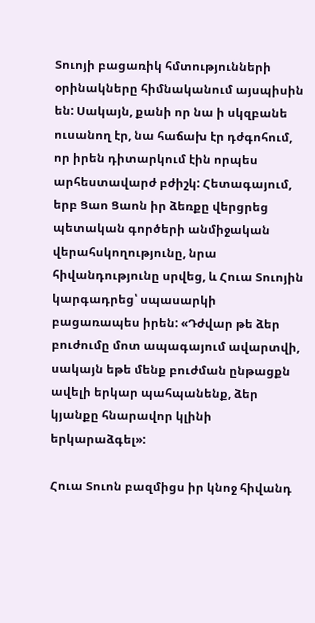Տուոյի բացառիկ հմտությունների օրինակները հիմնականում այսպիսին են: Սակայն, քանի որ նա ի սկզբանե ուսանող էր, նա հաճախ էր դժգոհում, որ իրեն դիտարկում էին որպես արհեստավարժ բժիշկ: Հետագայում, երբ Ցաո Ցաոն իր ձեռքը վերցրեց պետական գործերի անմիջական վերահսկողությունը, նրա հիվանդությունը սրվեց, և Հուա Տուոյին կարգադրեց՝ սպասարկի բացառապես իրեն: «Դժվար թե ձեր բուժումը մոտ ապագայում ավարտվի, սակայն եթե մենք բուժման ընթացքն ավելի երկար պահպանենք, ձեր կյանքը հնարավոր կլինի երկարաձգել»:

Հուա Տուոն բազմիցս իր կնոջ հիվանդ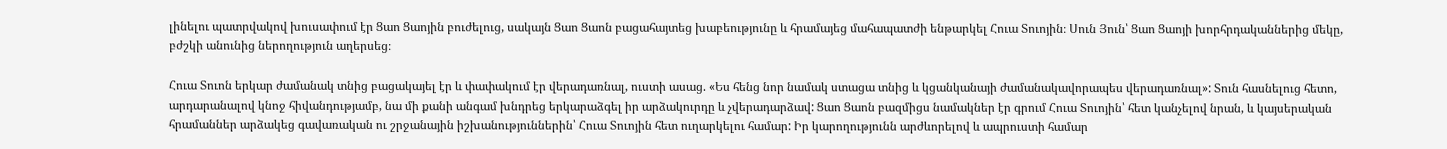լինելու պատրվակով խուսափում էր Ցաո Ցաոյին բուժելուց, սակայն Ցաո Ցաոն բացահայտեց խաբեությունը և հրամայեց մահապատժի ենթարկել Հուա Տուոյին։ Սուն Յուն՝ Ցաո Ցաոյի խորհրդականներից մեկը, բժշկի անունից ներողություն աղերսեց։

Հուա Տուոն երկար ժամանակ տնից բացակայել էր և փափակում էր վերադառնալ, ուստի ասաց. «Ես հենց նոր նամակ ստացա տնից և կցանկանայի ժամանակավորապես վերադառնալ»: Տուն հասնելուց հետո, արդարանալով կնոջ հիվանդությամբ, նա մի քանի անգամ խնդրեց երկարաձգել իր արձակուրդը և չվերադարձավ: Ցաո Ցաոն բազմիցս նամակներ էր գրում Հուա Տուոյին՝ հետ կանչելով նրան, և կայսերական հրամաններ արձակեց գավառական ու շրջանային իշխանություններին՝ Հուա Տուոյին հետ ուղարկելու համար: Իր կարողությունն արժևորելով և ապրուստի համար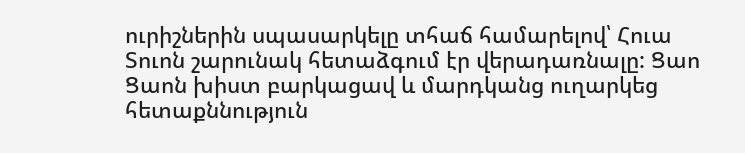ուրիշներին սպասարկելը տհաճ համարելով՝ Հուա Տուոն շարունակ հետաձգում էր վերադառնալը: Ցաո Ցաոն խիստ բարկացավ և մարդկանց ուղարկեց հետաքննություն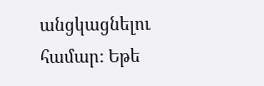անցկացնելու համար: Եթե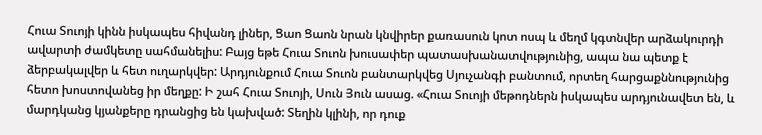Հուա Տուոյի կինն իսկապես հիվանդ լիներ, Ցաո Ցաոն նրան կնվիրեր քառասուն կոտ ոսպ և մեղմ կգտնվեր արձակուրդի ավարտի ժամկետը սահմանելիս: Բայց եթե Հուա Տուոն խուսափեր պատասխանատվությունից, ապա նա պետք է ձերբակալվեր և հետ ուղարկվեր: Արդյունքում Հուա Տուոն բանտարկվեց Սյուչանգի բանտում, որտեղ հարցաքննությունից հետո խոստովանեց իր մեղքը: Ի շահ Հուա Տուոյի, Սուն Յուն ասաց. «Հուա Տուոյի մեթոդներն իսկապես արդյունավետ են, և մարդկանց կյանքերը դրանցից են կախված: Տեղին կլինի, որ դուք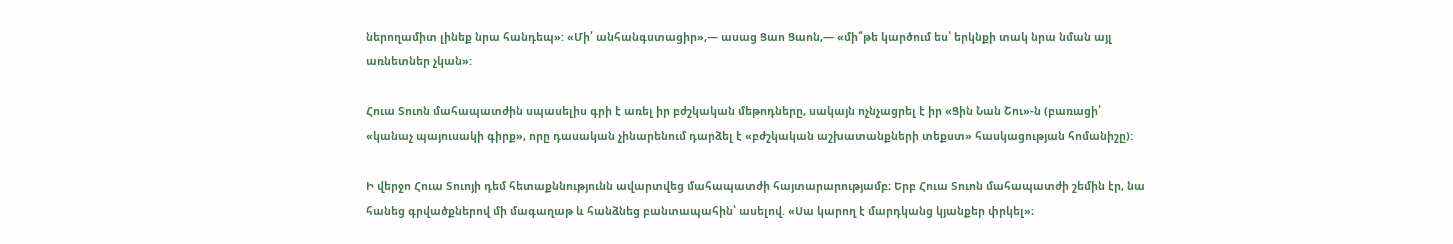ներողամիտ լինեք նրա հանդեպ»: «Մի՛ անհանգստացիր»,— ասաց Ցաո Ցաոն,— «մի՞թե կարծում ես՝ երկնքի տակ նրա նման այլ առնետներ չկան»:

Հուա Տուոն մահապատժին սպասելիս գրի է առել իր բժշկական մեթոդները, սակայն ոչնչացրել է իր «Ցին Նան Շու»-ն (բառացի՝ «կանաչ պայուսակի գիրք», որը դասական չինարենում դարձել է «բժշկական աշխատանքների տեքստ» հասկացության հոմանիշը):

Ի վերջո Հուա Տուոյի դեմ հետաքննությունն ավարտվեց մահապատժի հայտարարությամբ։ Երբ Հուա Տուոն մահապատժի շեմին էր, նա հանեց գրվածքներով մի մագաղաթ և հանձնեց բանտապահին՝ ասելով. «Սա կարող է մարդկանց կյանքեր փրկել»։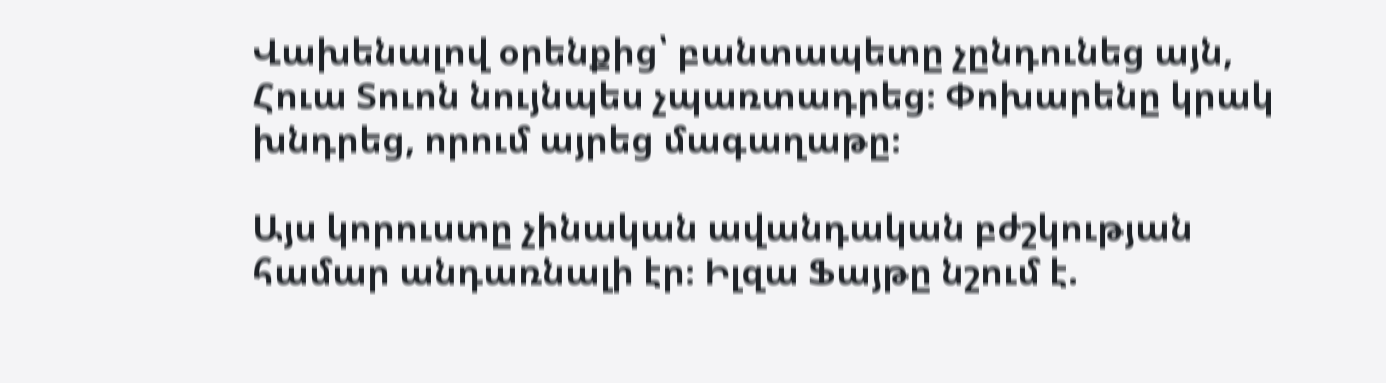Վախենալով օրենքից՝ բանտապետը չընդունեց այն, Հուա Տուոն նույնպես չպառտադրեց։ Փոխարենը կրակ խնդրեց, որում այրեց մագաղաթը։

Այս կորուստը չինական ավանդական բժշկության համար անդառնալի էր։ Իլզա Ֆայթը նշում է.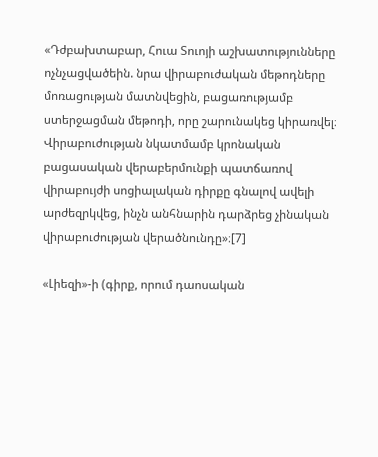«Դժբախտաբար, Հուա Տուոյի աշխատությունները ոչնչացվածեին. նրա վիրաբուժական մեթոդները մոռացության մատնվեցին, բացառությամբ ստերջացման մեթոդի, որը շարունակեց կիրառվել։ Վիրաբուժության նկատմամբ կրոնական բացասական վերաբերմունքի պատճառով վիրաբույժի սոցիալական դիրքը գնալով ավելի արժեզրկվեց, ինչն անհնարին դարձրեց չինական վիրաբուժության վերածնունդը»։[7]

«Լիեզի»-ի (գիրք, որում դաոսական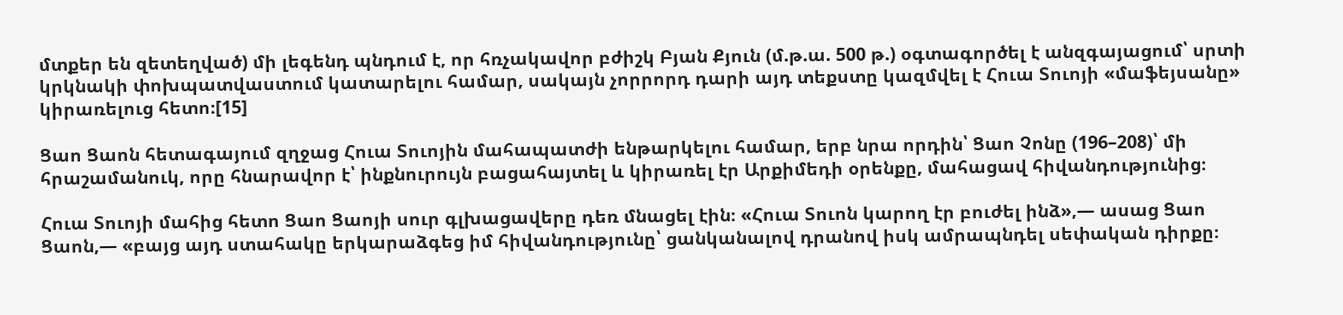մտքեր են զետեղված) մի լեգենդ պնդում է, որ հռչակավոր բժիշկ Բյան Քյուն (մ.թ.ա. 500 թ.) օգտագործել է անզգայացում՝ սրտի կրկնակի փոխպատվաստում կատարելու համար, սակայն չորրորդ դարի այդ տեքստը կազմվել է Հուա Տուոյի «մաֆեյսանը» կիրառելուց հետո։[15]

Ցաո Ցաոն հետագայում զղջաց Հուա Տուոյին մահապատժի ենթարկելու համար, երբ նրա որդին՝ Ցաո Չոնը (196–208)՝ մի հրաշամանուկ, որը հնարավոր է՝ ինքնուրույն բացահայտել և կիրառել էր Արքիմեդի օրենքը, մահացավ հիվանդությունից։

Հուա Տուոյի մահից հետո Ցաո Ցաոյի սուր գլխացավերը դեռ մնացել էին։ «Հուա Տուոն կարող էր բուժել ինձ»,— ասաց Ցաո Ցաոն,— «բայց այդ ստահակը երկարաձգեց իմ հիվանդությունը՝ ցանկանալով դրանով իսկ ամրապնդել սեփական դիրքը։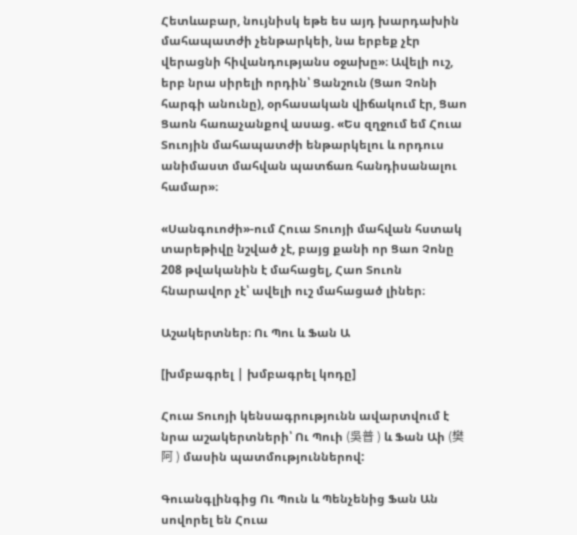Հետևաբար, նույնիսկ եթե ես այդ խարդախին մահապատժի չենթարկեի, նա երբեք չէր վերացնի հիվանդությանս օջախը»։ Ավելի ուշ, երբ նրա սիրելի որդին՝ Ցանշուն (Ցաո Չոնի հարգի անունը), օրհասական վիճակում էր, Ցաո Ցաոն հառաչանքով ասաց. «Ես զղջում եմ Հուա Տուոյին մահապատժի ենթարկելու և որդուս անիմաստ մահվան պատճառ հանդիսանալու համար»։

«Սանգուոժի»-ում Հուա Տուոյի մահվան հստակ տարեթիվը նշված չէ, բայց քանի որ Ցաո Չոնը 208 թվականին է մահացել, Հաո Տուոն հնարավոր չէ՝ ավելի ուշ մահացած լիներ։

Աշակերտներ։ Ու Պու և Ֆան Ա

[խմբագրել | խմբագրել կոդը]

Հուա Տուոյի կենսագրությունն ավարտվում է նրա աշակերտների՝ Ու Պուի (吳普 ) և Ֆան Աի (樊阿 ) մասին պատմություններով:

Գուանգլինգից Ու Պուն և Պենչենից Ֆան Ան սովորել են Հուա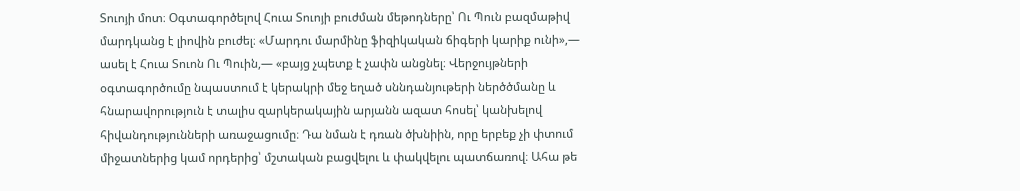Տուոյի մոտ։ Օգտագործելով Հուա Տուոյի բուժման մեթոդները՝ Ու Պուն բազմաթիվ մարդկանց է լիովին բուժել։ «Մարդու մարմինը ֆիզիկական ճիգերի կարիք ունի»,— ասել է Հուա Տուոն Ու Պուին,— «բայց չպետք է չափն անցնել։ Վերջույթների օգտագործումը նպաստում է կերակրի մեջ եղած սննդանյութերի ներծծմանը և հնարավորություն է տալիս զարկերակային արյանն ազատ հոսել՝ կանխելով հիվանդությունների առաջացումը։ Դա նման է դռան ծխնիին, որը երբեք չի փտում միջատներից կամ որդերից՝ մշտական բացվելու և փակվելու պատճառով։ Ահա թե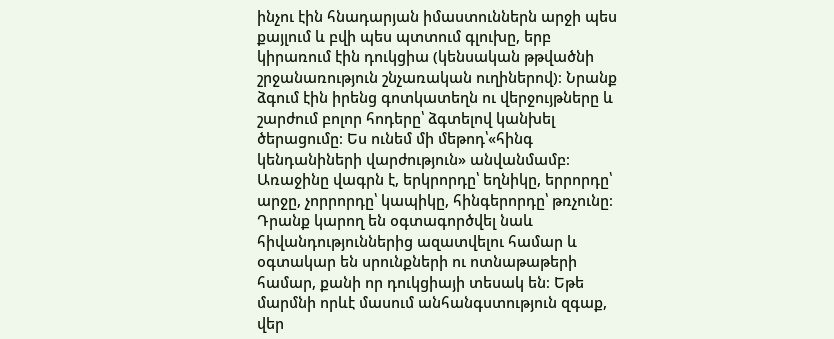ինչու էին հնադարյան իմաստուններն արջի պես քայլում և բվի պես պտտում գլուխը, երբ կիրառում էին դուկցիա (կենսական թթվածնի շրջանառություն շնչառական ուղիներով)։ Նրանք ձգում էին իրենց գոտկատեղն ու վերջույթները և շարժում բոլոր հոդերը՝ ձգտելով կանխել ծերացումը։ Ես ունեմ մի մեթոդ՝«հինգ կենդանիների վարժություն» անվանմամբ։ Առաջինը վագրն է, երկրորդը՝ եղնիկը, երրորդը՝ արջը, չորրորդը՝ կապիկը, հինգերորդը՝ թռչունը։ Դրանք կարող են օգտագործվել նաև հիվանդություններից ազատվելու համար և օգտակար են սրունքների ու ոտնաթաթերի համար, քանի որ դուկցիայի տեսակ են։ Եթե մարմնի որևէ մասում անհանգստություն զգաք, վեր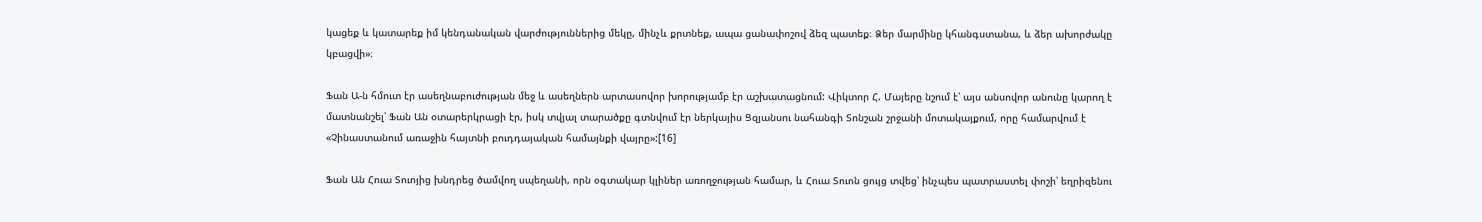կացեք և կատարեք իմ կենդանական վարժություններից մեկը, մինչև քրտնեք, ապա ցանափոշով ձեզ պատեք։ Ձեր մարմինը կհանգստանա, և ձեր ախորժակը կբացվի»։

Ֆան Ա-ն հմուտ էր ասեղնաբուժության մեջ և ասեղներն արտասովոր խորությամբ էր աշխատացնում: Վիկտոր Հ. Մայերը նշում է՝ այս անսովոր անունը կարող է մատնանշել՝ Ֆան Ան օտարերկրացի էր, իսկ տվյալ տարածքը գտնվում էր ներկայիս Ցզյանսու նահանգի Տոնշան շրջանի մոտակայքում, որը համարվում է «Չինաստանում առաջին հայտնի բուդդայական համայնքի վայրը»:[16]

Ֆան Ան Հուա Տուոյից խնդրեց ծամվող սպեղանի, որն օգտակար կլիներ առողջության համար, և Հուա Տուոն ցույց տվեց՝ ինչպես պատրաստել փոշի՝ եղրիզենու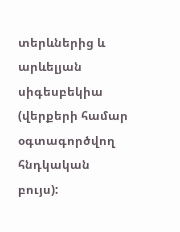տերևներից և արևելյան սիգեսբեկիա (վերքերի համար օգտագործվող հնդկական բույս):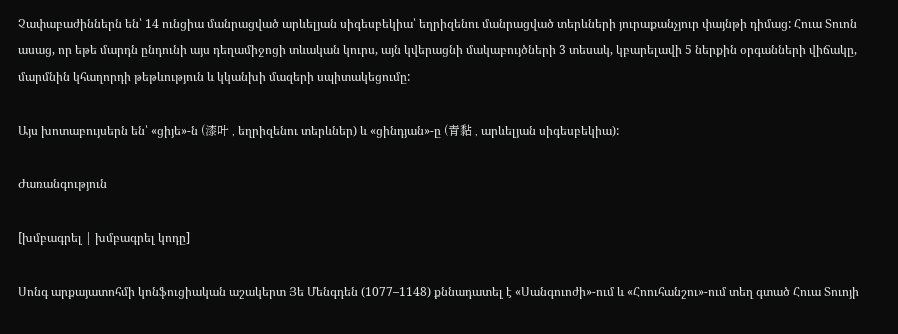Չափաբաժիններն են՝ 14 ունցիա մանրացված արևելյան սիգեսբեկիա՝ եղրիզենու մանրացված տերևների յուրաքանչյուր փայնթի դիմաց: Հուա Տուոն ասաց, որ եթե մարդն ընդունի այս դեղամիջոցի տևական կուրս, այն կվերացնի մակաբույծների 3 տեսակ, կբարելավի 5 ներքին օրգանների վիճակը, մարմնին կհաղորդի թեթևություն և կկանխի մազերի սպիտակեցումը:

Այս խոտաբույսերն են՝ «ցիյե»-ն (漆叶 , եղրիզենու տերևներ) և «ցինդյան»-ը (青黏 , արևելյան սիգեսբեկիա):

Ժառանգություն

[խմբագրել | խմբագրել կոդը]

Սոնգ արքայատոհմի կոնֆուցիական աշակերտ Յե Մենգդեն (1077–1148) քննադատել է «Սանգուոժի»-ում և «Հոուհանշու»-ում տեղ գտած Հուա Տուոյի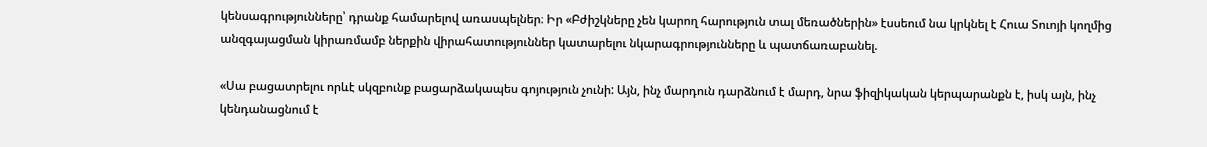կենսագրությունները՝ դրանք համարելով առասպելներ։ Իր «Բժիշկները չեն կարող հարություն տալ մեռածներին» էսսեում նա կրկնել է Հուա Տուոյի կողմից անզգայացման կիրառմամբ ներքին վիրահատություններ կատարելու նկարագրությունները և պատճառաբանել.

«Սա բացատրելու որևէ սկզբունք բացարձակապես գոյություն չունի: Այն, ինչ մարդուն դարձնում է մարդ, նրա ֆիզիկական կերպարանքն է, իսկ այն, ինչ կենդանացնում է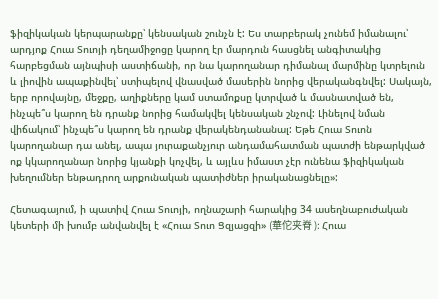ֆիզիկական կերպարանքը՝ կենսական շունչն է: Ես տարբերակ չունեմ իմանալու՝ արդյոք Հուա Տուոյի դեղամիջոցը կարող էր մարդուն հասցնել անգիտակից հարբեցման այնպիսի աստիճանի, որ նա կարողանար դիմանալ մարմինը կտրելուն և լիովին ապաքինվել՝ ստիպելով վնասված մասերին նորից վերականգնվել: Սակայն, երբ որովայնը, մեջքը, աղիքները կամ ստամոքսը կտրված և մասնատված են, ինչպե՞ս կարող են դրանք նորից համակվել կենսական շնչով: Լինելով նման վիճակում՝ ինչպե՞ս կարող են դրանք վերակենդանանալ: Եթե Հուա Տուոն կարողանար դա անել, ապա յուրաքանչյուր անդամահատման պատժի ենթարկված ոք կկարողանար նորից կյանքի կոչվել, և այլևս իմաստ չէր ունենա ֆիզիկական խեղումներ ենթադրող արքունական պատիժներ իրականացնելը»:

Հետագայում, ի պատիվ Հուա Տուոյի, ողնաշարի հարակից 34 ասեղնաբուժական կետերի մի խումբ անվանվել է «Հուա Տուո Ցզյացզի» (華佗夹脊 ): Հուա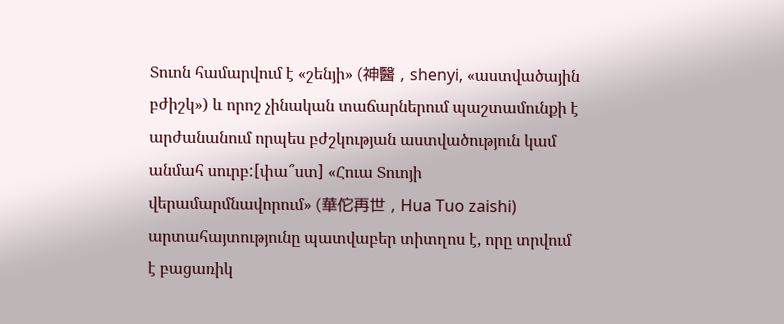Տուոն համարվում է «շենյի» (神醫 , shenyi, «աստվածային բժիշկ») և որոշ չինական տաճարներում պաշտամունքի է արժանանում որպես բժշկության աստվածություն կամ անմահ սուրբ:[փա՞ստ] «Հուա Տուոյի վերամարմնավորում» (華佗再世 , Hua Tuo zaishi) արտահայտությունը պատվաբեր տիտղոս է, որը տրվում է բացառիկ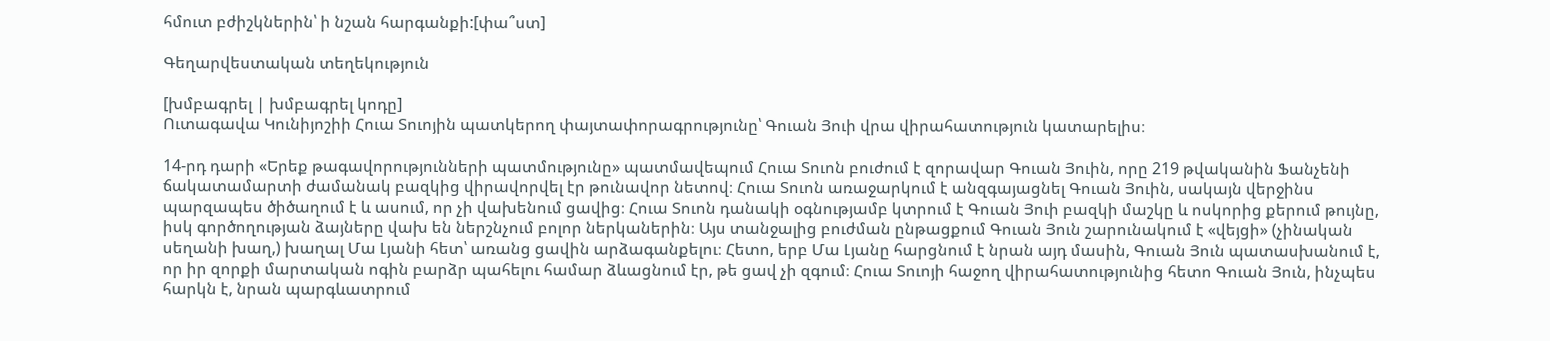հմուտ բժիշկներին՝ ի նշան հարգանքի:[փա՞ստ]

Գեղարվեստական տեղեկություն

[խմբագրել | խմբագրել կոդը]
Ուտագավա Կունիյոշիի Հուա Տուոյին պատկերող փայտափորագրությունը՝ Գուան Յուի վրա վիրահատություն կատարելիս։

14-րդ դարի «Երեք թագավորությունների պատմությունը» պատմավեպում Հուա Տուոն բուժում է զորավար Գուան Յուին, որը 219 թվականին Ֆանչենի ճակատամարտի ժամանակ բազկից վիրավորվել էր թունավոր նետով։ Հուա Տուոն առաջարկում է անզգայացնել Գուան Յուին, սակայն վերջինս պարզապես ծիծաղում է և ասում, որ չի վախենում ցավից։ Հուա Տուոն դանակի օգնությամբ կտրում է Գուան Յուի բազկի մաշկը և ոսկորից քերում թույնը, իսկ գործողության ձայները վախ են ներշնչում բոլոր ներկաներին։ Այս տանջալից բուժման ընթացքում Գուան Յուն շարունակում է «վեյցի» (չինական սեղանի խաղ,) խաղալ Մա Լյանի հետ՝ առանց ցավին արձագանքելու։ Հետո, երբ Մա Լյանը հարցնում է նրան այդ մասին, Գուան Յուն պատասխանում է, որ իր զորքի մարտական ոգին բարձր պահելու համար ձևացնում էր, թե ցավ չի զգում։ Հուա Տուոյի հաջող վիրահատությունից հետո Գուան Յուն, ինչպես հարկն է, նրան պարգևատրում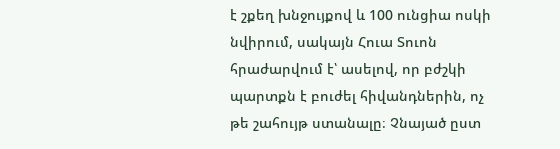է շքեղ խնջույքով և 100 ունցիա ոսկի նվիրում, սակայն Հուա Տուոն հրաժարվում է՝ ասելով, որ բժշկի պարտքն է բուժել հիվանդներին, ոչ թե շահույթ ստանալը։ Չնայած ըստ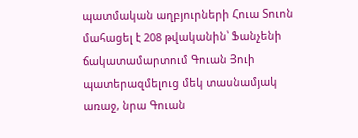պատմական աղբյուրների Հուա Տուոն մահացել է 208 թվականին՝ Ֆանչենի ճակատամարտում Գուան Յուի պատերազմելուց մեկ տասնամյակ առաջ, նրա Գուան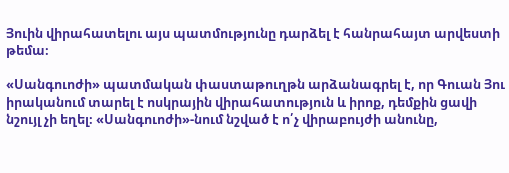Յուին վիրահատելու այս պատմությունը դարձել է հանրահայտ արվեստի թեմա։

«Սանգուոժի» պատմական փաստաթուղթն արձանագրել է, որ Գուան Յու իրականում տարել է ոսկրային վիրահատություն և իրոք, դեմքին ցավի նշույլ չի եղել։ «Սանգուոժի»-նում նշված է ո՛չ վիրաբույժի անունը,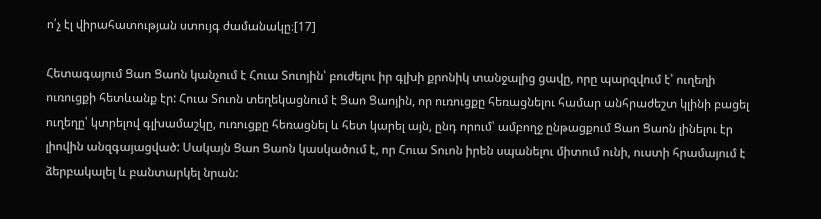ո՛չ էլ վիրահատության ստույգ ժամանակը։[17]

Հետագայում Ցաո Ցաոն կանչում է Հուա Տուոյին՝ բուժելու իր գլխի քրոնիկ տանջալից ցավը, որը պարզվում է՝ ուղեղի ուռուցքի հետևանք էր: Հուա Տուոն տեղեկացնում է Ցաո Ցաոյին, որ ուռուցքը հեռացնելու համար անհրաժեշտ կլինի բացել ուղեղը՝ կտրելով գլխամաշկը, ուռուցքը հեռացնել և հետ կարել այն, ընդ որում՝ ամբողջ ընթացքում Ցաո Ցաոն լինելու էր լիովին անզգայացված: Սակայն Ցաո Ցաոն կասկածում է, որ Հուա Տուոն իրեն սպանելու միտում ունի, ուստի հրամայում է ձերբակալել և բանտարկել նրան: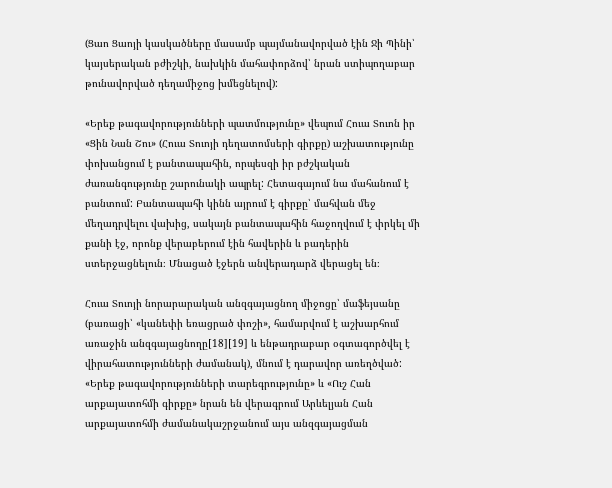(Ցաո Ցաոյի կասկածները մասամբ պայմանավորված էին Ջի Պինի՝ կայսերական բժիշկի, նախկին մահափորձով՝ նրան ստիպողաբար թունավորված դեղամիջոց խմեցնելով):

«Երեք թագավորությունների պատմությունը» վեպում Հուա Տուոն իր «Ցին Նան Շու» (Հուա Տուոյի դեղատոմսերի գիրքը) աշխատությունը փոխանցում է բանտապահին, որպեսզի իր բժշկական ժառանգությունը շարունակի ապրել: Հետագայում նա մահանում է բանտում: Բանտապահի կինն այրում է գիրքը՝ մահվան մեջ մեղադրվելու վախից, սակայն բանտապահին հաջողվում է փրկել մի քանի էջ, որոնք վերաբերում էին հավերին և բադերին ստերջացնելուն։ Մնացած էջերն անվերադարձ վերացել են։

Հուա Տուոյի նորարարական անզգայացնող միջոցը՝ մաֆեյսանը (բառացի՝ «կանեփի եռացրած փոշի», համարվում է աշխարհում առաջին անզգայացնողը[18][19] և ենթադրաբար օգտագործվել է վիրահատությունների ժամանակ), մնում է դարավոր առեղծված: «Երեք թագավորությունների տարեգրությունը» և «Ուշ Հան արքայատոհմի գիրքը» նրան են վերագրում Արևելյան Հան արքայատոհմի ժամանակաշրջանում այս անզգայացման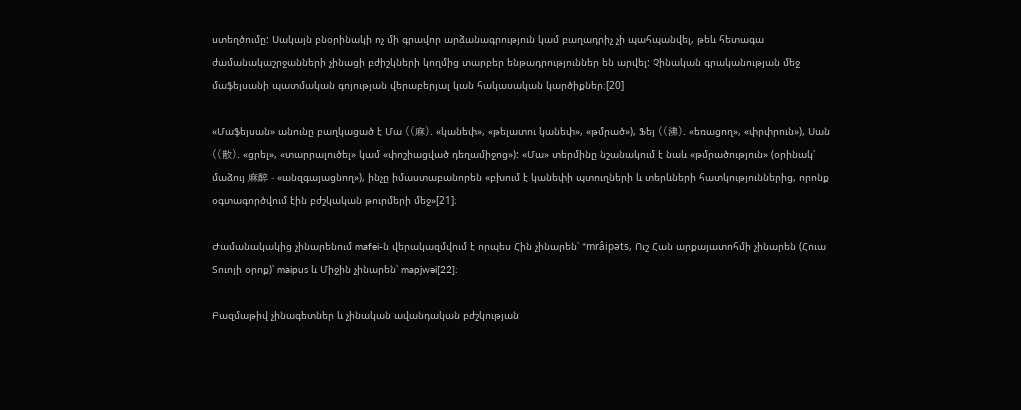ստեղծումը: Սակայն բնօրինակի ոչ մի գրավոր արձանագրություն կամ բաղադրիչ չի պահպանվել, թեև հետագա ժամանակաշրջանների չինացի բժիշկների կողմից տարբեր ենթադրություններ են արվել: Չինական գրականության մեջ մաֆեյսանի պատմական գոյության վերաբերյալ կան հակասական կարծիքներ։[20]

«Մաֆեյսան» անունը բաղկացած է Մա ((麻). «կանեփ», «թելատու կանեփ», «թմրած»), Ֆեյ ((沸). «եռացող», «փրփրուն»), Սան ((散). «ցրել», «տարրալուծել» կամ «փոշիացված դեղամիջոց»): «Մա» տերմինը նշանակում է նաև «թմրածություն» (օրինակ՝ մաձույ 麻醉 - «անզգայացնող»), ինչը իմաստաբանորեն «բխում է կանեփի պտուղների և տերևների հատկություններից, որոնք օգտագործվում էին բժշկական թուրմերի մեջ»[21]։

Ժամանակակից չինարենում mafei-ն վերակազմվում է որպես Հին չինարեն՝ *mrâipəts, Ուշ Հան արքայատոհմի չինարեն (Հուա Տուոյի օրոք)՝ maipus և Միջին չինարեն՝ mapjwəi[22]։

Բազմաթիվ չինագետներ և չինական ավանդական բժշկության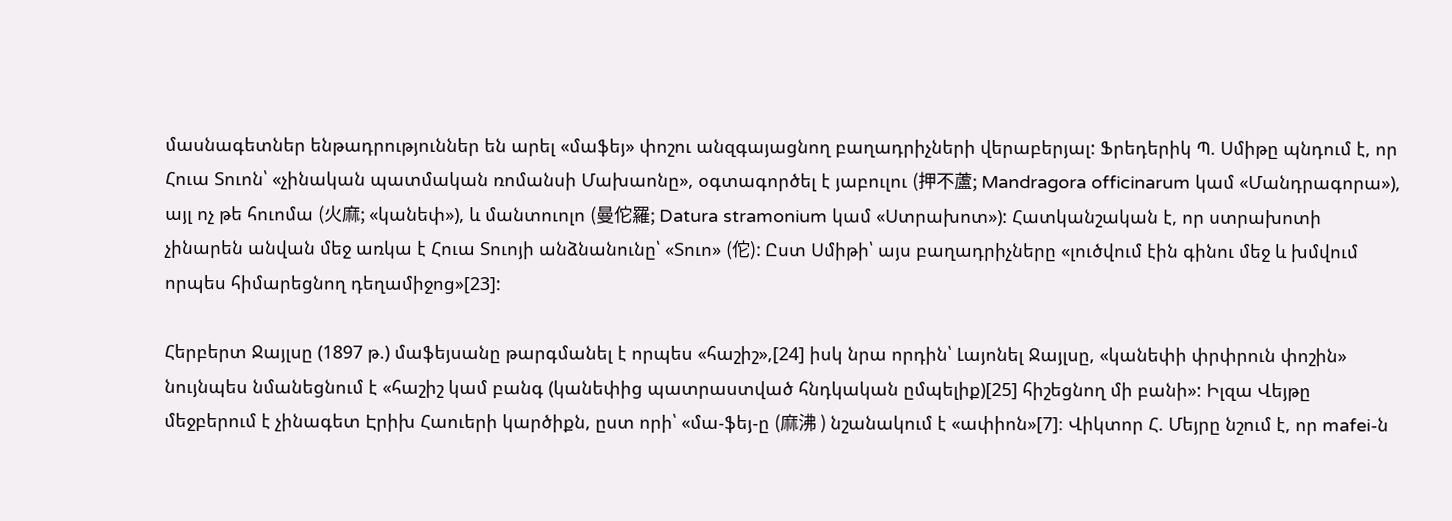մասնագետներ ենթադրություններ են արել «մաֆեյ» փոշու անզգայացնող բաղադրիչների վերաբերյալ: Ֆրեդերիկ Պ. Սմիթը պնդում է, որ Հուա Տուոն՝ «չինական պատմական ռոմանսի Մախաոնը», օգտագործել է յաբուլու (押不蘆; Mandragora officinarum կամ «Մանդրագորա»), այլ ոչ թե հուոմա (火麻; «կանեփ»), և մանտուոլո (曼佗羅; Datura stramonium կամ «Ստրախոտ»): Հատկանշական է, որ ստրախոտի չինարեն անվան մեջ առկա է Հուա Տուոյի անձնանունը՝ «Տուո» (佗): Ըստ Սմիթի՝ այս բաղադրիչները «լուծվում էին գինու մեջ և խմվում որպես հիմարեցնող դեղամիջոց»[23]:

Հերբերտ Ջայլսը (1897 թ.) մաֆեյսանը թարգմանել է որպես «հաշիշ»,[24] իսկ նրա որդին՝ Լայոնել Ջայլսը, «կանեփի փրփրուն փոշին» նույնպես նմանեցնում է «հաշիշ կամ բանգ (կանեփից պատրաստված հնդկական ըմպելիք)[25] հիշեցնող մի բանի»: Իլզա Վեյթը մեջբերում է չինագետ Էրիխ Հաուերի կարծիքն, ըստ որի՝ «մա-ֆեյ-ը (麻沸 ) նշանակում է «ափիոն»[7]։ Վիկտոր Հ. Մեյրը նշում է, որ mafei-ն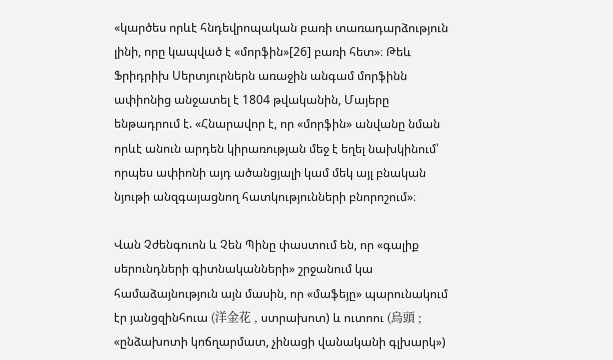«կարծես որևէ հնդեվրոպական բառի տառադարձություն լինի, որը կապված է «մորֆին»[26] բառի հետ»։ Թեև Ֆրիդրիխ Սերտյուրներն առաջին անգամ մորֆինն ափիոնից անջատել է 1804 թվականին, Մայերը ենթադրում է. «Հնարավոր է, որ «մորֆին» անվանը նման որևէ անուն արդեն կիրառության մեջ է եղել նախկինում՝ որպես ափիոնի այդ ածանցյալի կամ մեկ այլ բնական նյութի անզգայացնող հատկությունների բնորոշում»։

Վան Չժենգուոն և Չեն Պինը փաստում են, որ «գալիք սերունդների գիտնականների» շրջանում կա համաձայնություն այն մասին, որ «մաֆեյը» պարունակում էր յանցզինհուա (洋金花 , ստրախոտ) և ուտոու (烏頭 ; «ընձախոտի կոճղարմատ, չինացի վանականի գլխարկ»)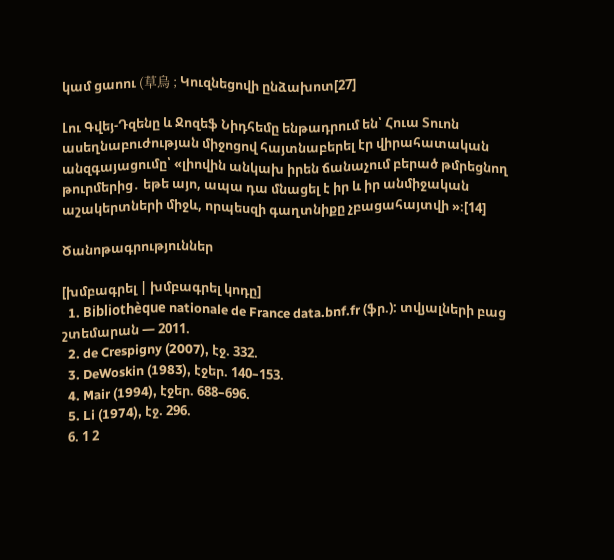կամ ցաոու (草烏 ; Կուզնեցովի ընձախոտ[27]

Լու Գվեյ-Դզենը և Ջոզեֆ Նիդհեմը ենթադրում են՝ Հուա Տուոն ասեղնաբուժության միջոցով հայտնաբերել էր վիրահատական անզգայացումը՝ «լիովին անկախ իրեն ճանաչում բերած թմրեցնող թուրմերից․ եթե այո, ապա դա մնացել է իր և իր անմիջական աշակերտների միջև, որպեսզի գաղտնիքը չբացահայտվի »։[14]

Ծանոթագրություններ

[խմբագրել | խմբագրել կոդը]
  1. Bibliothèque nationale de France data.bnf.fr (ֆր.): տվյալների բաց շտեմարան — 2011.
  2. de Crespigny (2007), էջ. 332.
  3. DeWoskin (1983), էջեր. 140–153.
  4. Mair (1994), էջեր. 688–696.
  5. Li (1974), էջ. 296.
  6. 1 2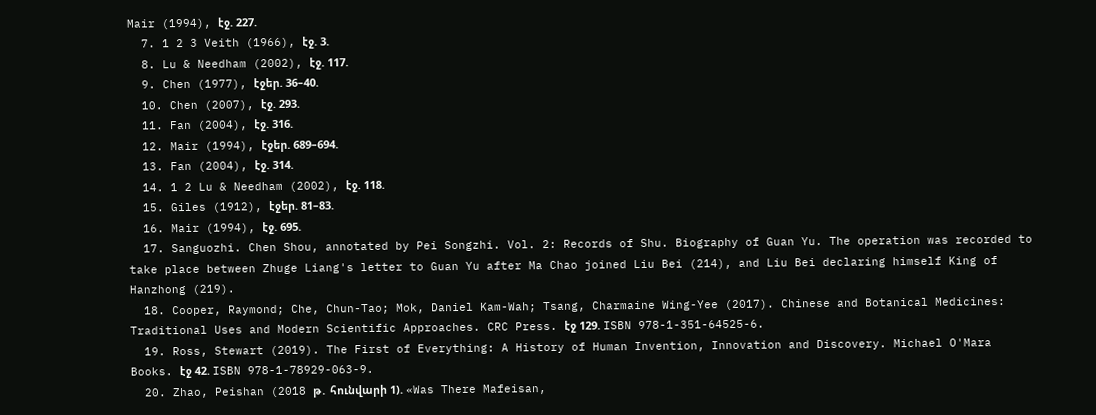Mair (1994), էջ. 227.
  7. 1 2 3 Veith (1966), էջ. 3.
  8. Lu & Needham (2002), էջ. 117.
  9. Chen (1977), էջեր. 36–40.
  10. Chen (2007), էջ. 293.
  11. Fan (2004), էջ. 316.
  12. Mair (1994), էջեր. 689–694.
  13. Fan (2004), էջ. 314.
  14. 1 2 Lu & Needham (2002), էջ. 118.
  15. Giles (1912), էջեր. 81–83.
  16. Mair (1994), էջ. 695.
  17. Sanguozhi. Chen Shou, annotated by Pei Songzhi. Vol. 2: Records of Shu. Biography of Guan Yu. The operation was recorded to take place between Zhuge Liang's letter to Guan Yu after Ma Chao joined Liu Bei (214), and Liu Bei declaring himself King of Hanzhong (219).
  18. Cooper, Raymond; Che, Chun-Tao; Mok, Daniel Kam-Wah; Tsang, Charmaine Wing-Yee (2017). Chinese and Botanical Medicines: Traditional Uses and Modern Scientific Approaches. CRC Press. էջ 129. ISBN 978-1-351-64525-6.
  19. Ross, Stewart (2019). The First of Everything: A History of Human Invention, Innovation and Discovery. Michael O'Mara Books. էջ 42. ISBN 978-1-78929-063-9.
  20. Zhao, Peishan (2018 թ․ հունվարի 1). «Was There Mafeisan,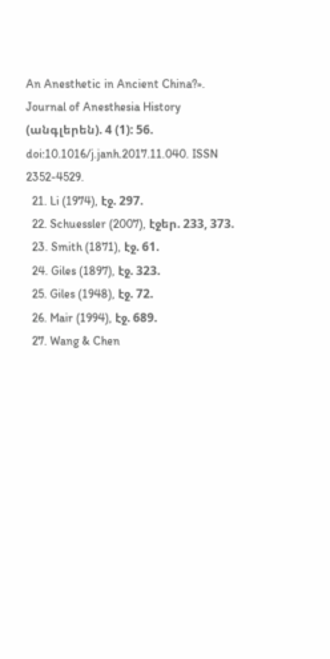An Anesthetic in Ancient China?». Journal of Anesthesia History (անգլերեն). 4 (1): 56. doi:10.1016/j.janh.2017.11.040. ISSN 2352-4529.
  21. Li (1974), էջ. 297.
  22. Schuessler (2007), էջեր. 233, 373.
  23. Smith (1871), էջ. 61.
  24. Giles (1897), էջ. 323.
  25. Giles (1948), էջ. 72.
  26. Mair (1994), էջ. 689.
  27. Wang & Chen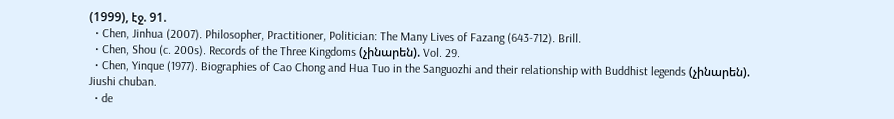(1999), էջ. 91.
  • Chen, Jinhua (2007). Philosopher, Practitioner, Politician: The Many Lives of Fazang (643-712). Brill.
  • Chen, Shou (c. 200s). Records of the Three Kingdoms (չինարեն). Vol. 29.
  • Chen, Yinque (1977). Biographies of Cao Chong and Hua Tuo in the Sanguozhi and their relationship with Buddhist legends (չինարեն). Jiushi chuban.
  • de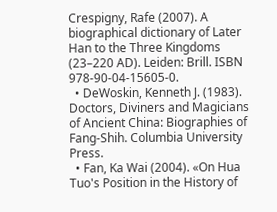Crespigny, Rafe (2007). A biographical dictionary of Later Han to the Three Kingdoms (23–220 AD). Leiden: Brill. ISBN 978-90-04-15605-0.
  • DeWoskin, Kenneth J. (1983). Doctors, Diviners and Magicians of Ancient China: Biographies of Fang-Shih. Columbia University Press.
  • Fan, Ka Wai (2004). «On Hua Tuo's Position in the History of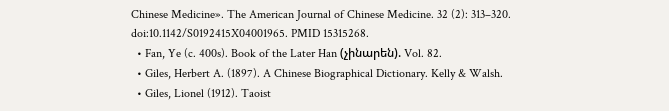Chinese Medicine». The American Journal of Chinese Medicine. 32 (2): 313–320. doi:10.1142/S0192415X04001965. PMID 15315268.
  • Fan, Ye (c. 400s). Book of the Later Han (չինարեն). Vol. 82.
  • Giles, Herbert A. (1897). A Chinese Biographical Dictionary. Kelly & Walsh.
  • Giles, Lionel (1912). Taoist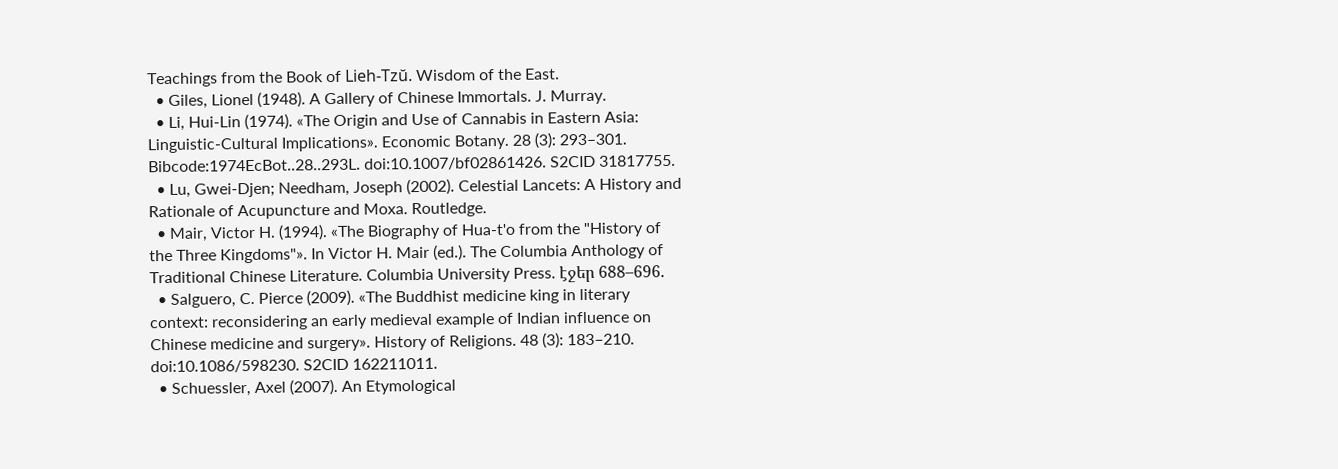Teachings from the Book of Lieh-Tzŭ. Wisdom of the East.
  • Giles, Lionel (1948). A Gallery of Chinese Immortals. J. Murray.
  • Li, Hui-Lin (1974). «The Origin and Use of Cannabis in Eastern Asia: Linguistic-Cultural Implications». Economic Botany. 28 (3): 293–301. Bibcode:1974EcBot..28..293L. doi:10.1007/bf02861426. S2CID 31817755.
  • Lu, Gwei-Djen; Needham, Joseph (2002). Celestial Lancets: A History and Rationale of Acupuncture and Moxa. Routledge.
  • Mair, Victor H. (1994). «The Biography of Hua-t'o from the "History of the Three Kingdoms"». In Victor H. Mair (ed.). The Columbia Anthology of Traditional Chinese Literature. Columbia University Press. էջեր 688–696.
  • Salguero, C. Pierce (2009). «The Buddhist medicine king in literary context: reconsidering an early medieval example of Indian influence on Chinese medicine and surgery». History of Religions. 48 (3): 183–210. doi:10.1086/598230. S2CID 162211011.
  • Schuessler, Axel (2007). An Etymological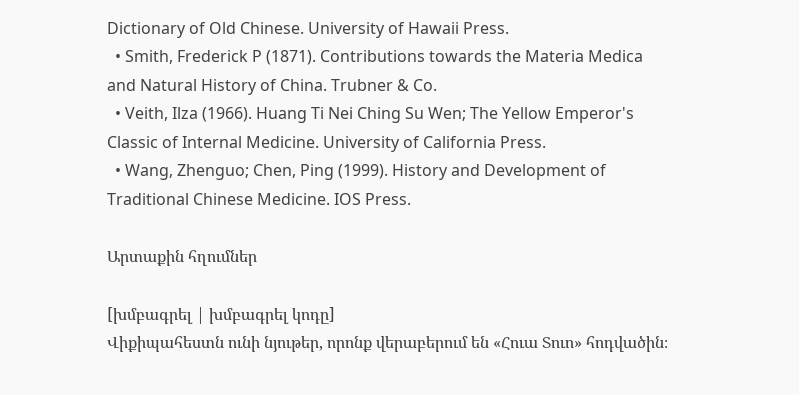Dictionary of Old Chinese. University of Hawaii Press.
  • Smith, Frederick P (1871). Contributions towards the Materia Medica and Natural History of China. Trubner & Co.
  • Veith, Ilza (1966). Huang Ti Nei Ching Su Wen; The Yellow Emperor's Classic of Internal Medicine. University of California Press.
  • Wang, Zhenguo; Chen, Ping (1999). History and Development of Traditional Chinese Medicine. IOS Press.

Արտաքին հղումներ

[խմբագրել | խմբագրել կոդը]
Վիքիպահեստն ունի նյութեր, որոնք վերաբերում են «Հուա Տուո» հոդվածին։